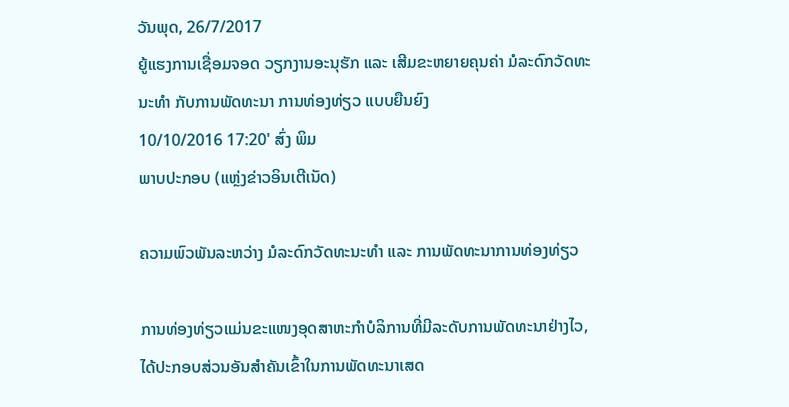ວັນພຸດ, 26/7/2017
ຍູ້ແຮງການເຊື່ອມຈອດ ວຽກງານອະນຸຮັກ ແລະ ເສີມຂະຫຍາຍຄຸນຄ່າ ມໍລະດົກວັດທະນະທຳ ກັບການພັດທະນາ ການທ່ອງທ່ຽວ ແບບຍືນຍົງ
10/10/2016 17:20' ສົ່ງ ພິມ
ພາບປະກອບ (ແຫຼ່ງຂ່າວອິນເຕີເນັດ)

ຄວາມພົວພັນລະຫວ່າງ ມໍລະດົກວັດທະນະທຳ ແລະ ການພັດທະນາການທ່ອງທ່ຽວ

ການທ່ອງທ່ຽວແມ່ນຂະແໜງອຸດສາຫະກຳບໍລິການທີ່ມີລະດັບການພັດທະນາຢ່າງໄວ, ໄດ້ປະກອບສ່ວນອັນສຳຄັນເຂົ້າໃນການພັດທະນາເສດ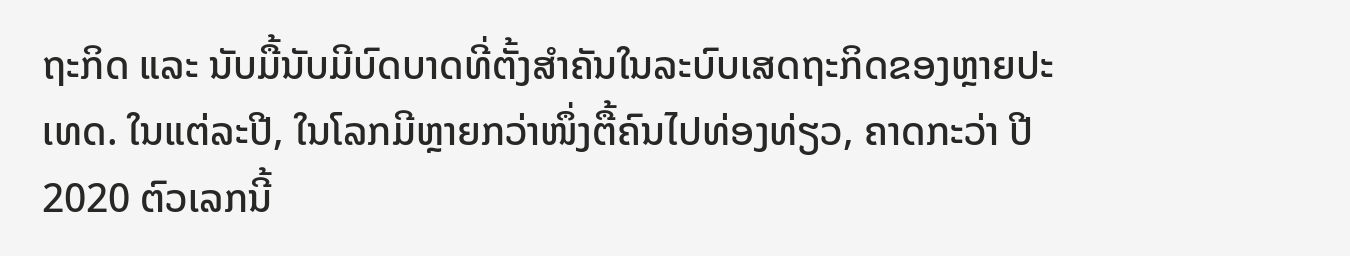ຖະກິດ ແລະ ນັບມື້ນັບມີບົດບາດທີ່ຕັ້ງສຳຄັນໃນລະບົບເສດຖະກິດຂອງຫຼາຍປະເທດ. ໃນແຕ່ລະປີ, ໃນໂລກມີຫຼາຍກວ່າໜຶ່ງຕື້ຄົນໄປທ່ອງທ່ຽວ, ຄາດກະວ່າ ປີ 2020 ຕົວເລກນີ້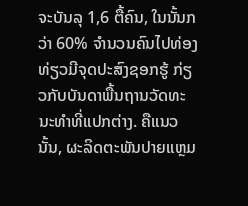ຈະບັນລຸ 1,6 ຕື້ຄົນ, ໃນນັ້ນກວ່າ 60% ຈຳນວນຄົນໄປທ່ອງທ່ຽວມີຈຸດປະສົງຊອກຮູ້ ກ່ຽວກັບບັນດາພື້ນຖານວັດທະນະທຳທີ່ແປກຕ່າງ. ຄືແນວນັ້ນ, ຜະລິດຕະພັນປາຍແຫຼມ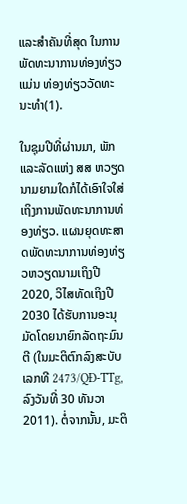ແລະສຳຄັນທີ່ສຸດ ໃນການພັດທະນາການທ່ອງທ່ຽວແມ່ນ ທ່ອງທ່ຽວວັດທະນະທຳ(1).

ໃນຊຸມປີທີ່ຜ່ານມາ, ພັກແລະລັດແຫ່ງ ສສ ຫວຽດນາມຍາມໃດກໍໄດ້ເອົາໃຈໃສ່ເຖິງການພັດທະນາການທ່ອງທ່ຽວ. ແຜນຍຸດທະສາດພັດທະນາການທ່ອງທ່ຽວຫວຽດນາມເຖິງປີ 2020, ວິໄສທັດເຖິງປີ 2030 ໄດ້ຮັບການອະນຸມັດໂດຍນາຍົກລັດຖະມົນຕີ (ໃນມະຕິຕົກລົງສະບັບເລກທີ 2473/QĐ-TTg, ລົງວັນທີ່ 30 ທັນວາ 2011). ຕໍ່ຈາກນັ້ນ, ມະຕິ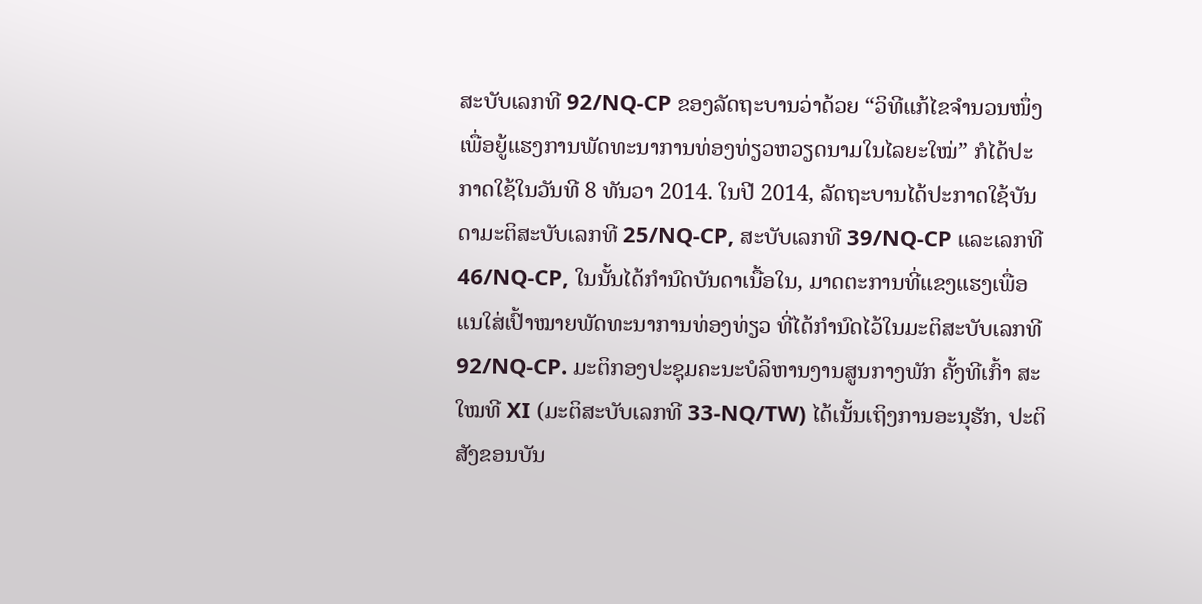ສະບັບເລກທີ 92/NQ-CP ຂອງລັດຖະບານວ່າດ້ວຍ “ວິທີແກ້ໄຂຈຳນວນໜຶ່ງເພື່ອຍູ້ແຮງການພັດທະນາການທ່ອງທ່ຽວຫວຽດນາມໃນໄລຍະໃໝ່” ກໍໄດ້ປະກາດໃຊ້ໃນວັນທີ 8 ທັນວາ 2014. ໃນປີ 2014, ລັດຖະບານໄດ້ປະກາດໃຊ້ບັນດາມະຕິສະບັບເລກທີ 25/NQ-CP, ສະບັບເລກທີ 39/NQ-CP ແລະເລກທີ 46/NQ-CP, ໃນນັ້ນໄດ້ກຳນົດບັນດາເນື້ອໃນ, ມາດຕະການທີ່ແຂງແຮງເພື່ອແນໃສ່ເປົ້າໝາຍພັດທະນາການທ່ອງທ່ຽວ ທີ່ໄດ້ກຳນົດໄວ້ໃນມະຕິສະບັບເລກທີ 92/NQ-CP. ມະຕິກອງປະຊຸມຄະນະບໍລິຫານງານສູນກາງພັກ ຄັ້ງທີເກົ້າ ສະໃໝທີ XI (ມະຕິສະບັບເລກທີ 33-NQ/TW) ໄດ້ເນັ້ນເຖິງການອະນຸຮັກ, ປະຕິສັງຂອນບັນ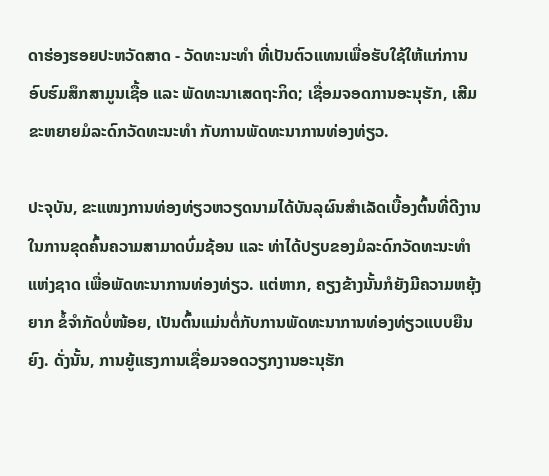ດາຮ່ອງຮອຍປະຫວັດສາດ - ວັດທະນະທຳ ທີ່ເປັນຕົວແທນເພື່ອຮັບໃຊ້ໃຫ້ແກ່ການອົບຮົມສຶກສາມູນເຊື້ອ ແລະ ພັດທະນາເສດຖະກິດ; ເຊື່ອມຈອດການອະນຸຮັກ, ເສີມຂະຫຍາຍມໍລະດົກວັດທະນະທຳ ກັບການພັດທະນາການທ່ອງທ່ຽວ.

ປະຈຸບັນ, ຂະແໜງການທ່ອງທ່ຽວຫວຽດນາມໄດ້ບັນລຸຜົນສຳເລັດເບື້ອງຕົ້ນທີ່ດີງານ ໃນການຂຸດຄົ້ນຄວາມສາມາດບົ່ມຊ້ອນ ແລະ ທ່າໄດ້ປຽບຂອງມໍລະດົກວັດທະນະທຳແຫ່ງຊາດ ເພື່ອພັດທະນາການທ່ອງທ່ຽວ. ແຕ່ຫາກ, ຄຽງຂ້າງນັ້ນກໍຍັງມີຄວາມຫຍຸ້ງຍາກ ຂໍ້ຈຳກັດບໍ່ໜ້ອຍ, ເປັນຕົ້ນແມ່ນຕໍ່ກັບການພັດທະນາການທ່ອງທ່ຽວແບບຍືນຍົງ. ດັ່ງນັ້ນ, ການຍູ້ແຮງການເຊື່ອມຈອດວຽກງານອະນຸຮັກ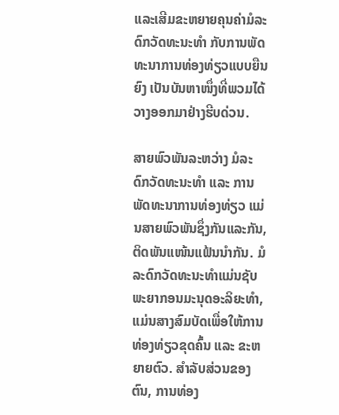ແລະເສີມຂະຫຍາຍຄຸນຄ່າມໍລະດົກວັດທະນະທຳ ກັບການພັດທະນາການທ່ອງທ່ຽວແບບຍືນຍົງ ເປັນບັນຫາໜຶ່ງທີ່ພວມໄດ້ວາງອອກມາຢ່າງຮີບດ່ວນ.

ສາຍພົວພັນລະຫວ່າງ ມໍລະດົກວັດທະນະທຳ ແລະ ການພັດທະນາການທ່ອງທ່ຽວ ແມ່ນສາຍພົວພັນຊຶ່ງກັນແລະກັນ, ຕິດພັນແໜ້ນແຟ້ນນຳກັນ. ມໍລະດົກວັດທະນະທຳແມ່ນຊັບພະຍາກອນມະນຸດອະລິຍະທຳ, ແມ່ນສາງສົມບັດເພື່ອໃຫ້ການທ່ອງທ່ຽວຂຸດຄົ້ນ ແລະ ຂະຫຍາຍຕົວ. ສຳລັບສ່ວນຂອງຕົນ, ການທ່ອງ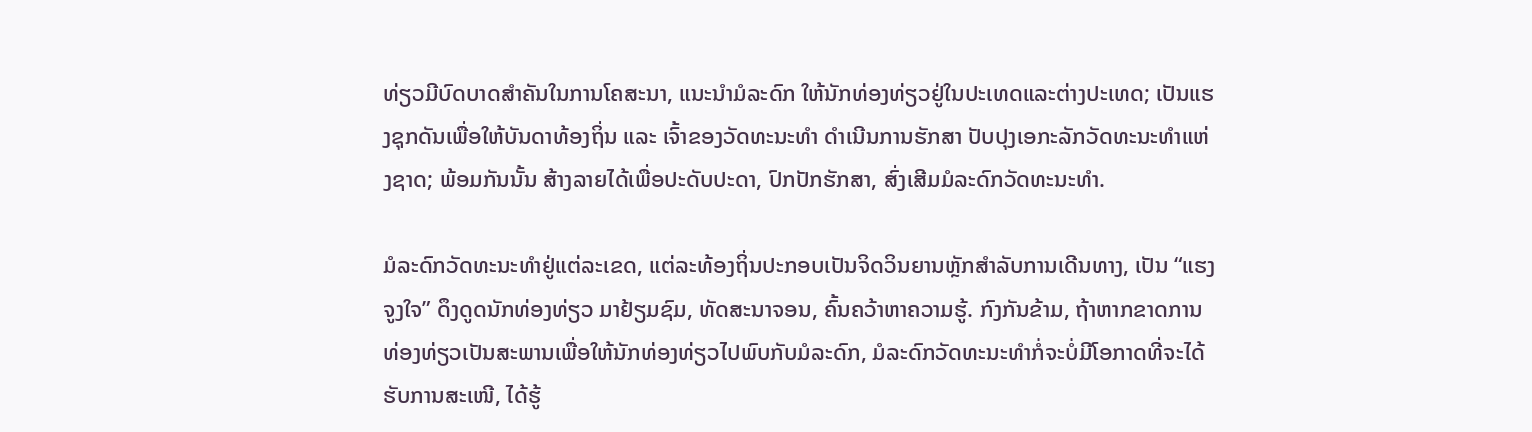ທ່ຽວມີບົດບາດສຳຄັນໃນການໂຄສະນາ, ແນະນຳມໍລະດົກ ໃຫ້ນັກທ່ອງທ່ຽວຢູ່ໃນປະເທດແລະຕ່າງປະເທດ; ເປັນແຮງຊຸກດັນເພື່ອໃຫ້ບັນດາທ້ອງຖິ່ນ ແລະ ເຈົ້າຂອງວັດທະນະທຳ ດຳເນີນການຮັກສາ ປັບປຸງເອກະລັກວັດທະນະທຳແຫ່ງຊາດ; ພ້ອມກັນນັ້ນ ສ້າງລາຍໄດ້ເພື່ອປະດັບປະດາ, ປົກປັກຮັກສາ, ສົ່ງເສີມມໍລະດົກວັດທະນະທຳ.

ມໍລະດົກວັດທະນະທຳຢູ່ແຕ່ລະເຂດ, ແຕ່ລະທ້ອງຖິ່ນປະກອບເປັນຈິດວິນຍານຫຼັກສຳລັບການເດີນທາງ, ເປັນ “ແຮງຈູງໃຈ” ດຶງດູດນັກທ່ອງທ່ຽວ ມາຢ້ຽມຊົມ, ທັດສະນາຈອນ, ຄົ້ນຄວ້າຫາຄວາມຮູ້. ກົງກັນຂ້າມ, ຖ້າຫາກຂາດການທ່ອງທ່ຽວເປັນສະພານເພື່ອໃຫ້ນັກທ່ອງທ່ຽວໄປພົບກັບມໍລະດົກ, ມໍລະດົກວັດທະນະທຳກໍ່ຈະບໍ່ມີໂອກາດທີ່ຈະໄດ້ຮັບການສະເໜີ, ໄດ້ຮູ້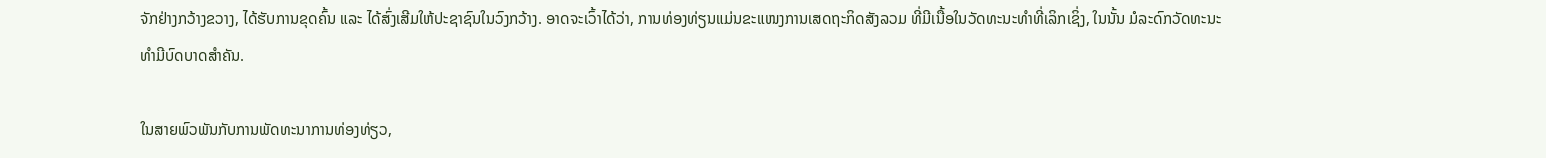ຈັກຢ່າງກວ້າງຂວາງ, ໄດ້ຮັບການຂຸດຄົ້ນ ແລະ ໄດ້ສົ່ງເສີມໃຫ້ປະຊາຊົນໃນວົງກວ້າງ. ອາດຈະເວົ້າໄດ້ວ່າ, ການທ່ອງທ່ຽນແມ່ນຂະແໜງການເສດຖະກິດສັງລວມ ທີ່ມີເນື້ອໃນວັດທະນະທຳທີ່ເລິກເຊິ່ງ, ໃນນັ້ນ ມໍລະດົກວັດທະນະທຳມີບົດບາດສຳຄັນ.

ໃນສາຍພົວພັນກັບການພັດທະນາການທ່ອງທ່ຽວ,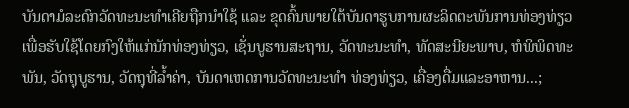ບັນດາມໍລະດົກວັດທະນະທຳເຄີຍຖືກນຳໃຊ້ ແລະ ຂຸດຄົ້ນພາຍໃຕ້ບັນດາຮູບການຜະລິດຕະພັນການທ່ອງທ່ຽວ ເພື່ອຮັບໃຊ້ໂດຍກົງໃຫ້ແກ່ນັກທ່ອງທ່ຽວ, ເຊັ່ນບູຮານສະຖານ, ວັດທະນະທຳ, ທັດສະນີຍະພາບ, ຫໍພິພິດທະພັນ, ວັດຖຸບູຮານ, ວັດຖຸທີ່ລ້ຳຄ່າ, ບັນດາເຫດການວັດທະນະທຳ ທ່ອງທ່ຽວ, ເຄື່ອງດື່ມແລະອາຫານ...;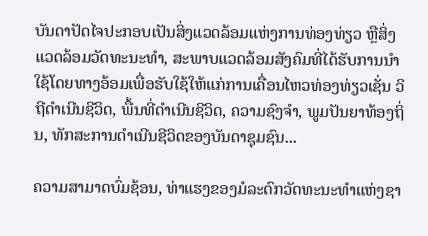ບັນດາປັດໄຈປະກອບເປັນສິ່ງແວດລ້ອມແຫ່ງການທ່ອງທ່ຽວ ຫຼືສິ່ງແວດລ້ອມວັດທະນະທຳ, ສະພາບແວດລ້ອມສັງຄົມທີ່ໄດ້ຮັບການນຳໃຊ້ໂດຍທາງອ້ອມເພື່ອຮັບໃຊ້ໃຫ້ແກ່ການເຄື່ອນໄຫວທ່ອງທ່ຽວເຊັ່ນ ວິຖີດຳເນີນຊີວິດ, ພື້ນທີ່ດຳເນີນຊີວິດ, ຄວາມຊົງຈຳ, ພູມປັນຍາທ້ອງຖິ່ນ, ທັກສະການດຳເນີນຊີວິດຂອງບັນດາຊຸມຊົນ...

ຄວາມສາມາດບົ່ມຊ້ອນ, ທ່າແຮງຂອງມໍລະດົກວັດທະນະທຳແຫ່ງຊາ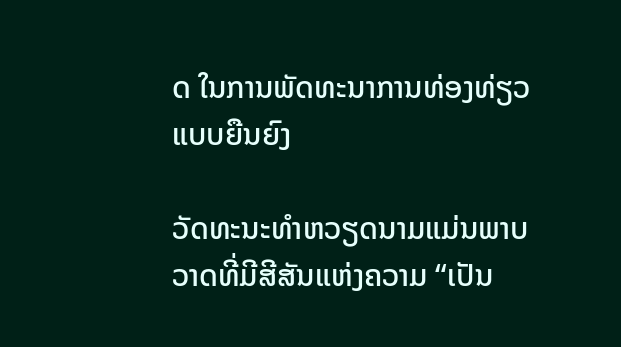ດ ໃນການພັດທະນາການທ່ອງທ່ຽວແບບຍືນຍົງ

ວັດທະນະທຳຫວຽດນາມແມ່ນພາບວາດທີ່ມີສີສັນແຫ່ງຄວາມ “ເປັນ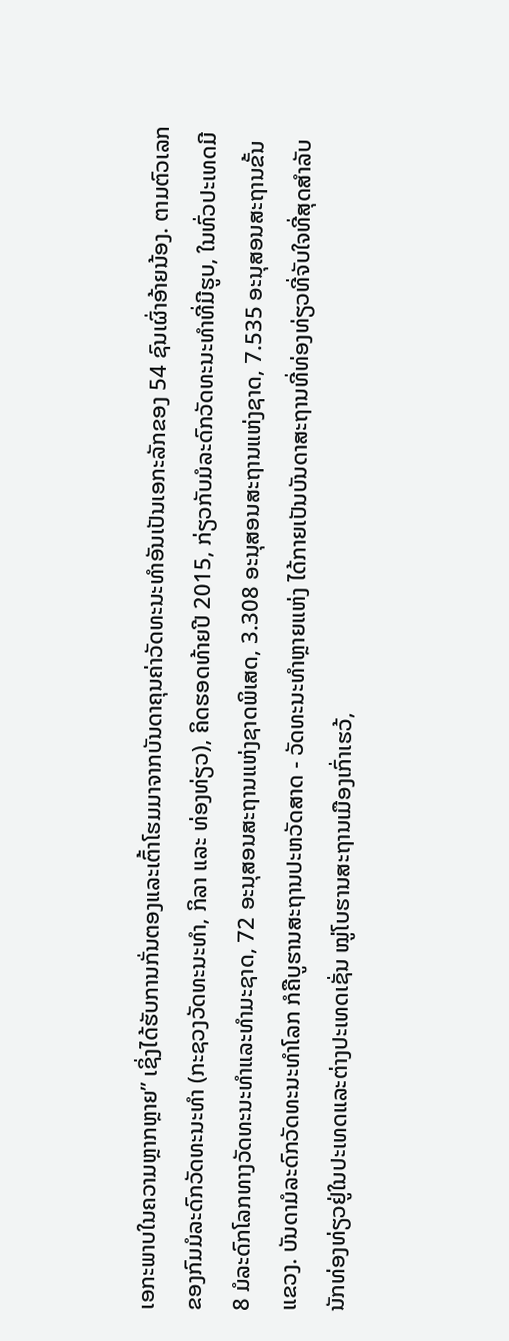ເອກະພາບໃນຄວາມຫຼາກຫຼາຍ” ເຊິ່ງໄດ້ຮັບການກັ່ນຕອງແລະເຕົ້າໂຮມມາຈາກບັນດາຄຸນຄ່າວັດທະນະທຳອັນເປັນເອກະລັກຂອງ 54 ຊົນເຜົ່າອ້າຍນ້ອງ. ຕາມຕົວເລກຂອງກົມມໍລະດົກວັດທະນະທຳ (ກະຊວງວັດທະນະທຳ, ກິລາ ແລະ ທ່ອງທ່ຽວ), ຄິດຮອດທ້າຍປີ 2015, ກ່ຽວກັບມໍລະດົກວັດທະນະທຳທີ່ມີຮູບ, ໃນທົ່ວປະເທດມີ 8 ມໍລະດົກໂລກທາງວັດທະນະທຳແລະທຳມະຊາດ, 72 ອະນຸສອນສະຖານແຫ່ງຊາດພິເສດ, 3.308 ອະນຸສອນສະຖານແຫ່ງຊາດ, 7.535 ອະນຸສອນສະຖານຂັ້ນແຂວງ. ບັນດາມໍລະດົກວັດທະນະທຳໂລກ ກໍຄືບູຮານສະຖານປະຫວັດສາດ - ວັດທະນະທຳຫຼາຍແຫ່ງ ໄດ້ກາຍເປັນບັນດາສະຖານທີ່ທ່ອງທ່ຽວທີ່ຈັບໃຈທີ່ສຸດສຳລັບນັກທ່ອງທ່ຽວຢູ່ໃນປະເທດແລະຕ່າງປະເທດເຊັ່ນ ໝູ່ໂບຮານສະຖານເມືອງເກົ່າເຮວ້,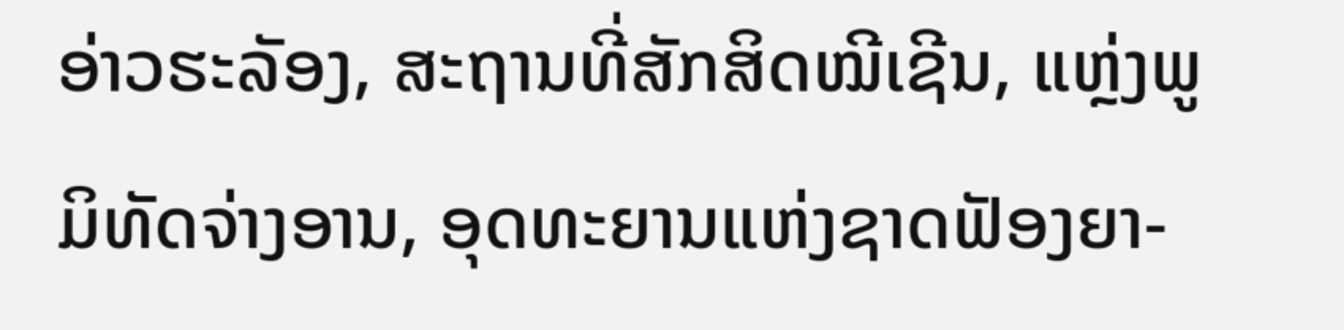ອ່າວຮະລັອງ, ສະຖານທີ່ສັກສິດໝີເຊີນ, ແຫຼ່ງພູມິທັດຈ່າງອານ, ອຸດທະຍານແຫ່ງຊາດຟັອງຍາ-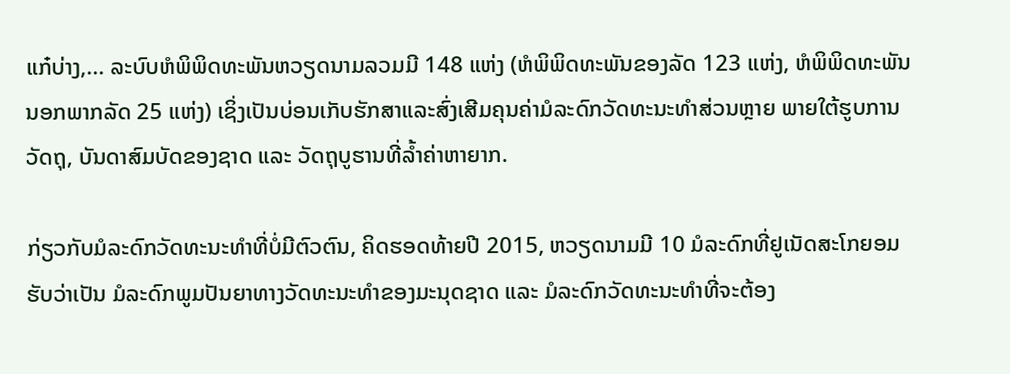ແກ໋ບ່າງ,... ລະບົບຫໍພິພິດທະພັນຫວຽດນາມລວມມີ 148 ແຫ່ງ (ຫໍພິພິດທະພັນຂອງລັດ 123 ແຫ່ງ, ຫໍພິພິດທະພັນນອກພາກລັດ 25 ແຫ່ງ) ເຊິ່ງເປັນບ່ອນເກັບຮັກສາແລະສົ່ງເສີມຄຸນຄ່າມໍລະດົກວັດທະນະທຳສ່ວນຫຼາຍ ພາຍໃຕ້ຮູບການວັດຖຸ, ບັນດາສົມບັດຂອງຊາດ ແລະ ວັດຖຸບູຮານທີ່ລ້ຳຄ່າຫາຍາກ.

ກ່ຽວກັບມໍລະດົກວັດທະນະທຳທີ່ບໍ່ມີຕົວຕົນ, ຄິດຮອດທ້າຍປີ 2015, ຫວຽດນາມມີ 10 ມໍລະດົກທີ່ຢູເນັດສະໂກຍອມຮັບວ່າເປັນ ມໍລະດົກພູມປັນຍາທາງວັດທະນະທຳຂອງມະນຸດຊາດ ແລະ ມໍລະດົກວັດທະນະທຳທີ່ຈະຕ້ອງ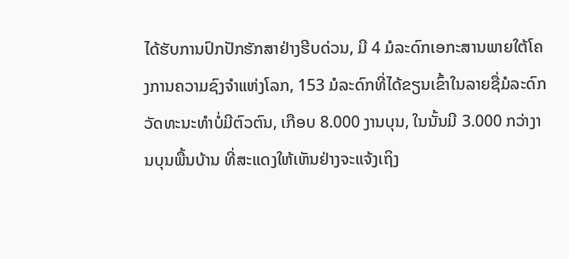ໄດ້ຮັບການປົກປັກຮັກສາຢ່າງຮີບດ່ວນ, ມີ 4 ມໍລະດົກເອກະສານພາຍໃຕ້ໂຄງການຄວາມຊົງຈຳແຫ່ງໂລກ, 153 ມໍລະດົກທີ່ໄດ້ຂຽນເຂົ້າໃນລາຍຊື່ມໍລະດົກວັດທະນະທຳບໍ່ມີຕົວຕົນ, ເກືອບ 8.000 ງານບຸນ, ໃນນັ້ນມີ 3.000 ກວ່າງານບຸນພື້ນບ້ານ ທີ່ສະແດງໃຫ້ເຫັນຢ່າງຈະແຈ້ງເຖິງ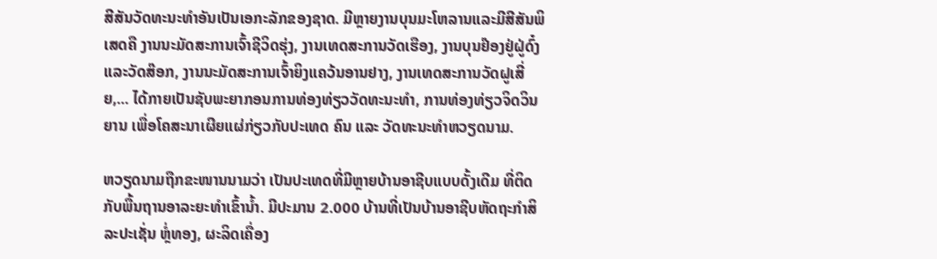ສີສັນວັດທະນະທຳອັນເປັນເອກະລັກຂອງຊາດ. ມີຫຼາຍງານບຸນມະໂຫລານແລະມີສີສັນພິເສດຄື ງານນະມັດສະການເຈົ້າຊີວິດຮຸ່ງ, ງານເທດສະການວັດເຮືອງ, ງານບຸນຢ໊ອງຢູ່ຝູ່ດົ໋ງແລະວັດສ໊ອກ, ງານນະມັດສະການເຈົ້າຍິງແຄວ້ນອານຢາງ, ງານເທດສະການວັດຝູເສີ່ຍ,... ໄດ້ກາຍເປັນຊັບພະຍາກອນການທ່ອງທ່ຽວວັດທະນະທຳ, ການທ່ອງທ່ຽວຈິດວິນຍານ ເພື່ອໂຄສະນາເຜີຍແຜ່ກ່ຽວກັບປະເທດ ຄົນ ແລະ ວັດທະນະທຳຫວຽດນາມ.

ຫວຽດນາມຖືກຂະໜານນາມວ່າ ເປັນປະເທດທີ່ມີຫຼາຍບ້ານອາຊີບແບບດັ້ງເດີມ ທີ່ຕິດກັບພື້ນຖານອາລະຍະທຳເຂົ້ານ້ຳ. ມີປະມານ 2.000 ບ້ານທີ່ເປັນບ້ານອາຊີບຫັດຖະກຳສິລະປະເຊັ່ນ ຫຼໍ່ທອງ, ຜະລິດເຄື່ອງ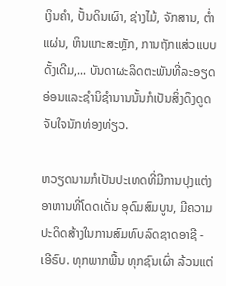ເງິນຄຳ, ປັ້ນດິນເຜົາ, ຊ່າງໄມ້, ຈັກສານ, ຕ່ຳແຜ່ນ, ຫິນແກະສະຫຼັກ, ການຖັກແສ່ວແບບດັ້ງເດີມ,... ບັນດາຜະລິດຕະພັນທີ່ລະອຽດອ່ອນແລະຊຳນິຊຳນານນັ້ນກໍເປັນສິ່ງດຶງດູດຈັບໃຈນັກທ່ອງທ່ຽວ.

ຫວຽດນາມກໍເປັນປະເທດທີ່ມີການປຸງແຕ່ງອາຫານທີ່ໂດດເດັ່ນ ອຸດົມສົມບູນ, ມີຄວາມປະດິດສ້າງໃນການສົມທົບລົດຊາດອາຊີ - ເອີຣົບ. ທຸກພາກພື້ນ ທຸກຊົນເຜົ່າ ລ້ວນແຕ່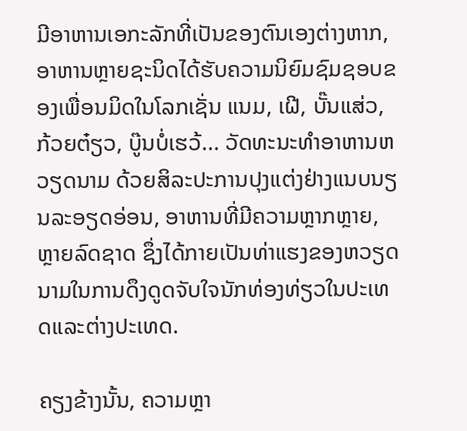ມີອາຫານເອກະລັກທີ່ເປັນຂອງຕົນເອງຕ່າງຫາກ, ອາຫານຫຼາຍຊະນິດໄດ້ຮັບຄວາມນິຍົມຊົມຊອບຂອງເພື່ອນມິດໃນໂລກເຊັ່ນ ແນມ, ເຝີ, ບັ໊ນແສ່ວ, ກ້ວຍຕ໋ຽວ, ບູ໊ນບໍ່ເຮວ້... ວັດທະນະທຳອາຫານຫວຽດນາມ ດ້ວຍສິລະປະການປຸງແຕ່ງຢ່າງແນບນຽນລະອຽດອ່ອນ, ອາຫານທີ່ມີຄວາມຫຼາກຫຼາຍ, ຫຼາຍລົດຊາດ ຊຶ່ງໄດ້ກາຍເປັນທ່າແຮງຂອງຫວຽດນາມໃນການດຶງດູດຈັບໃຈນັກທ່ອງທ່ຽວໃນປະເທດແລະຕ່າງປະເທດ.

ຄຽງຂ້າງນັ້ນ, ຄວາມຫຼາ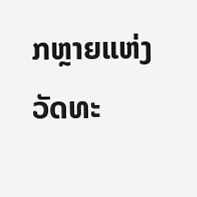ກຫຼາຍແຫ່ງວັດທະ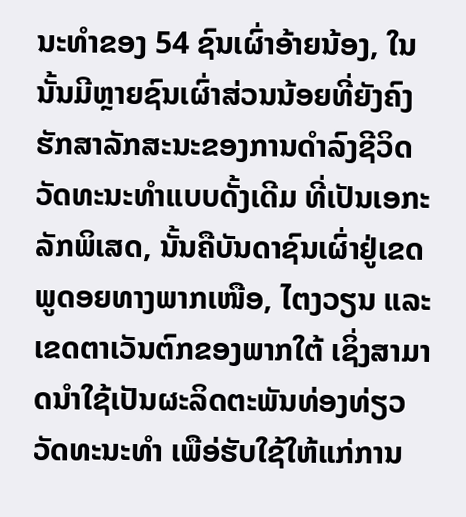ນະທຳຂອງ 54 ຊົນເຜົ່າອ້າຍນ້ອງ, ໃນນັ້ນມີຫຼາຍຊົນເຜົ່າສ່ວນນ້ອຍທີ່ຍັງຄົງຮັກສາລັກສະນະຂອງການດຳລົງຊີວິດວັດທະນະທຳແບບດັ້ງເດີມ ທີ່ເປັນເອກະລັກພິເສດ, ນັ້ນຄືບັນດາຊົນເຜົ່າຢູ່ເຂດພູດອຍທາງພາກເໜືອ, ໄຕງວຽນ ແລະ ເຂດຕາເວັນຕົກຂອງພາກໃຕ້ ເຊິ່ງສາມາດນຳໃຊ້ເປັນຜະລິດຕະພັນທ່ອງທ່ຽວວັດທະນະທຳ ເພືອ່ຮັບໃຊ້ໃຫ້ແກ່ການ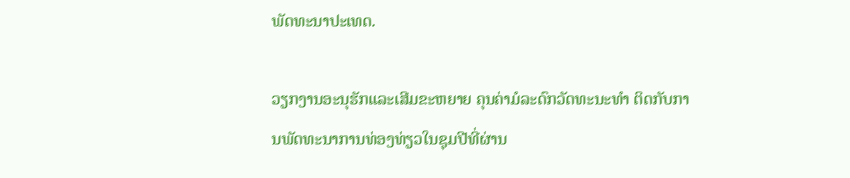ພັດທະນາປະເທດ.

ວຽກງານອະນຸຮັກແລະເສີມຂະຫຍາຍ ຄຸນຄ່າມໍລະດົກວັດທະນະທຳ ຕິດກັບການພັດທະນາການທ່ອງທ່ຽວໃນຊຸມປີທີ່ຜ່ານ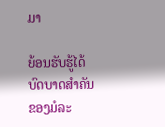ມາ

ຍ້ອນຮັບຮູ້ໄດ້ບົດບາດສຳຄັນຂອງມໍລະ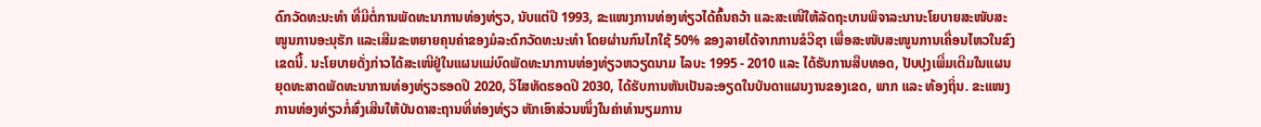ດົກວັດທະນະທຳ ທີ່ມີຕໍ່ການພັດທະນາການທ່ອງທ່ຽວ, ນັບແຕ່ປີ 1993, ຂະແໜງການທ່ອງທ່ຽວໄດ້ຄົ້ນຄວ້າ ແລະສະເໜີໃຫ້ລັດຖະບານພິຈາລະນານະໂຍບາຍສະໜັບສະໜູນການອະນຸຮັກ ແລະເສີມຂະຫຍາຍຄຸນຄ່າຂອງມໍລະດົກວັດທະນະທຳ ໂດຍຜ່ານກົນໄກໃຊ້ 50% ຂອງລາຍໄດ້ຈາກການຂໍວີຊາ ເພື່ອສະໜັບສະໜູນການເຄື່ອນໄຫວໃນຂົງເຂດນີ້. ນະໂຍບາຍດັ່ງກ່າວໄດ້ສະເໜີຢູ່ໃນແຜນແມ່ບົດພັດທະນາການທ່ອງທ່ຽວຫວຽດນາມ ໄລບະ 1995 - 2010 ແລະ ໄດ້ຮັບການສືບທອດ, ປັບປຸງເພີ່ມເຕີມໃນແຜນຍຸດທະສາດພັດທະນາການທ່ອງທ່ຽວຮອດປີ 2020, ວິໄສທັດຮອດປີ 2030, ໄດ້ຮັບການຫັນເປັນລະອຽດໃນບັນດາແຜນງານຂອງເຂດ, ພາກ ແລະ ທ້ອງຖິ່ນ. ຂະແໜງການທ່ອງທ່ຽວກໍ່ສົ່ງເສີນໃຫ້ບັນດາສະຖານທີ່ທ່ອງທ່ຽວ ຫັກເອົາສ່ວນໜຶ່ງໃນຄ່າທຳນຽມການ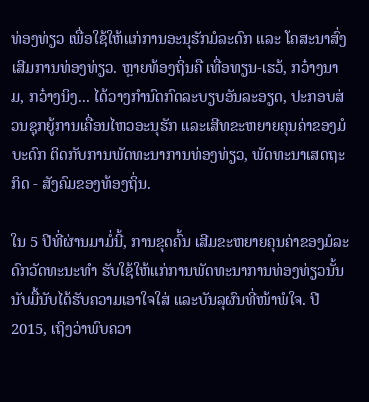ທ່ອງທ່ຽວ ເພື່ອໃຊ້ໃຫ້ແກ່ການອະນຸຮັກມໍລະດົກ ແລະ ໂຄສະນາສົ່ງເສີມການທ່ອງທ່ຽວ. ຫຼາຍທ້ອງຖິ່ນຄື ເທື່ອທຽນ-ເຮວ້, ກວ໋າງນາມ, ກວ໋າງນິງ... ໄດ້ວາງກຳນົດກົດລະບຽບອັນລະອຽດ, ປະກອບສ່ວນຊຸກຍູ້ການເຄື່ອນໄຫວອະນຸຮັກ ແລະເສີທຂະຫຍາຍຄຸນຄ່າຂອງມໍບະດົກ ຕິດກັບການພັດທະນາການທ່ອງທ່ຽວ, ພັດທະນາເສດຖະກິດ - ສັງຄົມຂອງທ້ອງຖິ່ນ.

ໃນ 5 ປີທີ່ຜ່ານມາມໍ່ນີ້, ການຂຸດຄົ້ນ ເສີມຂະຫຍາຍຄຸນຄ່າຂອງມໍລະດົກວັດທະນະທຳ ຮັບໃຊ້ໃຫ້ແກ່ການພັດທະນາການທ່ອງທ່ຽວນັ້ນ ນັບມື້ນັບໄດ້ຮັບຄວາມເອາໃຈໃສ່ ແລະບັນລຸຜົນທີ່ໜ້າພໍໃຈ. ປີ 2015, ເຖິງວ່າພົບຄວາ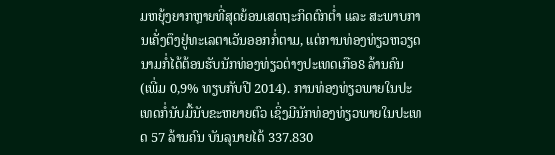ມຫຍຸ້ງຍາກຫຼາຍທີ່ສຸດຍ້ອນເສດຖະກິດຕົກຕ່ຳ ແລະ ສະພາບການເຄັ່ງຕຶງຢູ່ທະເລຕາເວັນອອກກໍ່ຕາມ, ແຕ່ການທ່ອງທ່ຽວຫວຽດນາມກໍ່ໄດ້ຕ້ອນຮັບນັກທ່ອງທ່ຽວຕ່າງປະເທດເກືອ8 ລ້ານຄົນ (ເພີ່ມ 0,9% ທຽບກັບປີ 2014). ການທ່ອງທ່ຽວພາຍໃນປະເທດກໍ່ນັບມື້ນັບຂະຫຍາຍຕົວ ເຊິ່ງມີນັກທ່ອງທ່ຽວພາຍໃນປະເທດ 57 ລ້ານຄົນ ບັນລຸນາຍໄດ້ 337.830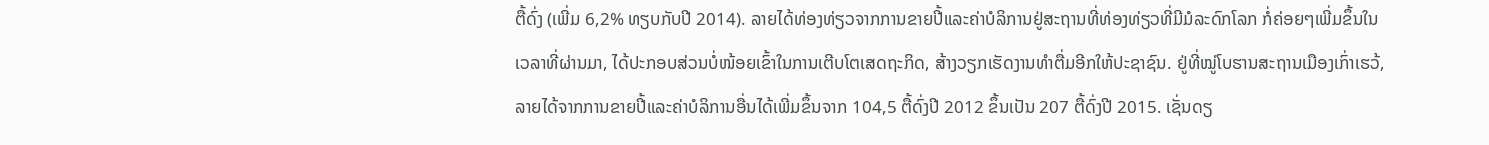ຕື້ດົ່ງ (ເພີ່ມ 6,2% ທຽບກັບປີ 2014). ລາຍໄດ້ທ່ອງທ່ຽວຈາກການຂາຍປີ້ແລະຄ່າບໍລິການຢູ່ສະຖານທີ່ທ່ອງທ່ຽວທີ່ມີມໍລະດົກໂລກ ກໍ່ຄ່ອຍໆເພີ່ມຂຶ້ນໃນເວລາທີ່ຜ່ານມາ, ໄດ້ປະກອບສ່ວນບໍ່ໜ້ອຍເຂົ້າໃນການເຕີບໂຕເສດຖະກິດ, ສ້າງວຽກເຮັດງານທຳຕື່ມອີກໃຫ້ປະຊາຊົນ. ຢູ່ທີ່ໝູ່ໂບຮານສະຖານເມືອງເກົ່າເຮວ້, ລາຍໄດ້ຈາກການຂາຍປີ້ແລະຄ່າບໍລິການອື່ນໄດ້ເພີ່ມຂຶ້ນຈາກ 104,5 ຕື້ດົ່ງປີ 2012 ຂຶ້ນເປັນ 207 ຕື້ດົ່ງປີ 2015. ເຊັ່ນດຽ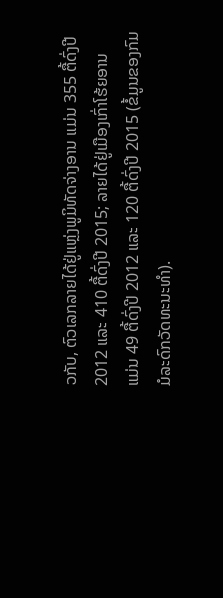ວກັບ, ຕົວເລກລາຍໄດ້ຢູ່ແຫຼ່ງພູມິທັດຈ່າງອານ ແມ່ນ 355 ຕື້ດົ່ງປີ 2012 ແລະ 410 ຕື້ດົ່ງປີ 2015; ລາຍໄດ້ຢູ່ເມືອງເກົ່າໂຮ້ຍອານ ແມ່ນ 49 ຕື້ດົ່ງປີ 2012 ແລະ 120 ຕື້ດົ່ງປີ 2015 (ຂໍ້ມູນຂອງກົມມໍລະດົກວັດທະນະທຳ).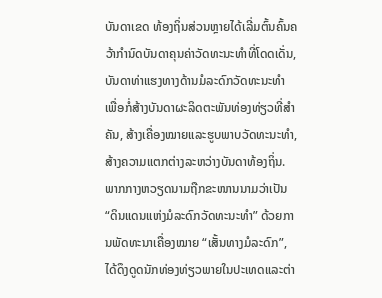ບັນດາເຂດ ທ້ອງຖິ່ນສ່ວນຫຼາຍໄດ້ເລີ່ມຕົ້ນຄົ້ນຄວ້າກຳນົດບັນດາຄຸນຄ່າວັດທະນະທຳທີ່ໂດດເດັ່ນ, ບັນດາທ່າແຮງທາງດ້ານມໍລະດົກວັດທະນະທຳ ເພື່ອກໍ່ສ້າງບັນດາຜະລິດຕະພັນທ່ອງທ່ຽວທີ່ສຳຄັນ, ສ້າງເຄື່ອງໝາຍແລະຮູບພາບວັດທະນະທຳ, ສ້າງຄວາມແຕກຕ່າງລະຫວ່າງບັນດາທ້ອງຖິ່ນ. ພາກກາງຫວຽດນາມຖືກຂະໜານນາມວ່າເປັນ “ດິນແດນແຫ່ງມໍລະດົກວັດທະນະທຳ” ດ້ວຍການພັດທະນາເຄື່ອງໝາຍ “ເສັ້ນທາງມໍລະດົກ”, ໄດ້ດຶງດູດນັກທ່ອງທ່ຽວພາຍໃນປະເທດແລະຕ່າ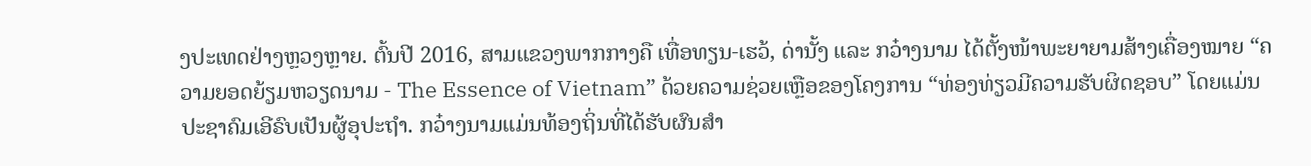ງປະເທດຢ່າງຫຼວງຫຼາຍ. ຕົ້ນປີ 2016, ສາມແຂວງພາກກາງຄື ເທື່ອທຽນ-ເຮວ້, ດ່ານັ້ງ ແລະ ກວ໋າງນາມ ໄດ້ຕັ້ງໜ້າພະຍາຍາມສ້າງເຄື່ອງໝາຍ “ຄວາມຍອດຍ້ຽມຫວຽດນາມ - The Essence of Vietnam” ດ້ວຍຄວາມຊ່ວຍເຫຼືອຂອງໂຄງການ “ທ່ອງທ່ຽວມີຄວາມຮັບຜິດຊອບ” ໂດຍແມ່ນປະຊາຄົມເອີຣົບເປັນຜູ້ອຸປະຖຳ. ກວ໋າງນາມແມ່ນທ້ອງຖິ່ນທີ່ໄດ້ຮັບຜົນສຳ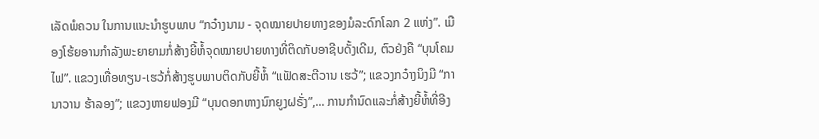ເລັດພໍຄວນ ໃນການແນະນຳຮູບພາບ “ກວ໋າງນາມ - ຈຸດໝາຍປາຍທາງຂອງມໍລະດົກໂລກ 2 ແຫ່ງ”. ເມືອງໂຮ້ຍອານກຳລັງພະຍາຍາມກໍ່ສ້າງຍີ້ຫໍ້ຈຸດໝາຍປາຍທາງທີ່ຕິດກັບອາຊີບດັ້ງເດີມ, ຕົວຢ່ງຄື “ບຸນໂຄມໄຟ”. ແຂວງເທື່ອທຽນ-ເຮວ້ກໍ່ສ້າງຮູບພາບຕິດກັບຍີ້ຫໍ້ “ແຟັດສະຕີວານ ເຮວ້”; ແຂວງກວ໋າງນິງມີ “ການາວານ ຮ້າລອງ”; ແຂວງຫາຍຟອງມີ “ບຸນດອກຫາງນົກຍູງຝຣັ່ງ”,... ການກຳນົດແລະກໍ່ສ້າງຍີ້ຫໍ້ທີ່ອີງ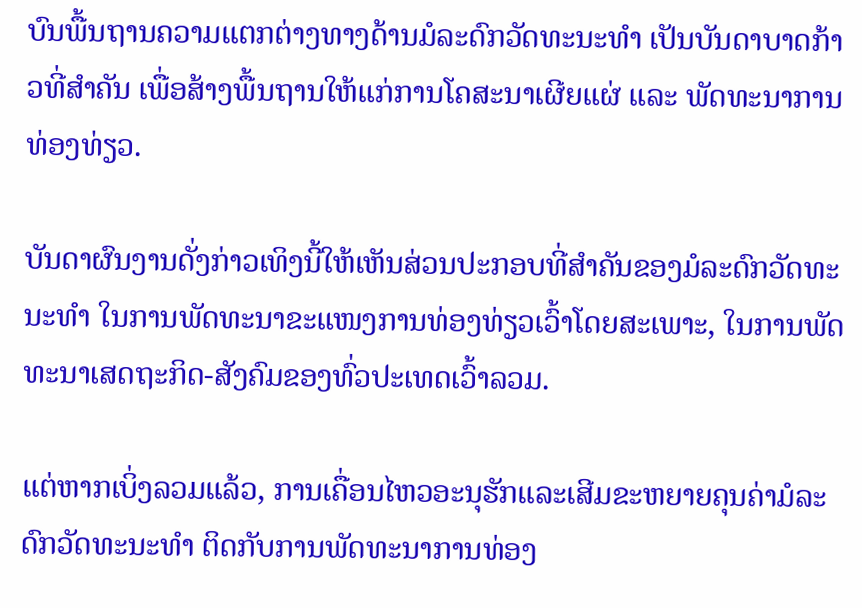ບົນພື້ນຖານຄວາມແຕກຕ່າງທາງດ້ານມໍລະດົກວັດທະນະທຳ ເປັນບັນດາບາດກ້າວທີ່ສຳຄັນ ເພື່ອສ້າງພື້ນຖານໃຫ້ແກ່ການໂຄສະນາເຜີຍແຜ່ ແລະ ພັດທະນາການທ່ອງທ່ຽວ.

ບັນດາຜົນງານດັ່ງກ່າວເທິງນີ້ໃຫ້ເຫັນສ່ວນປະກອບທີ່ສຳຄັນຂອງມໍລະດົກວັດທະນະທຳ ໃນການພັດທະນາຂະແໜງການທ່ອງທ່ຽວເວົ້າໂດຍສະເພາະ, ໃນການພັດທະນາເສດຖະກິດ-ສັງຄົມຂອງທົ່ວປະເທດເວົ້າລວມ.

ແຕ່ຫາກເບິ່ງລວມແລ້ວ, ການເຄື່ອນໄຫວອະນຸຮັກແລະເສີມຂະຫຍາຍຄຸນຄ່າມໍລະດົກວັດທະນະທຳ ຕິດກັບການພັດທະນາການທ່ອງ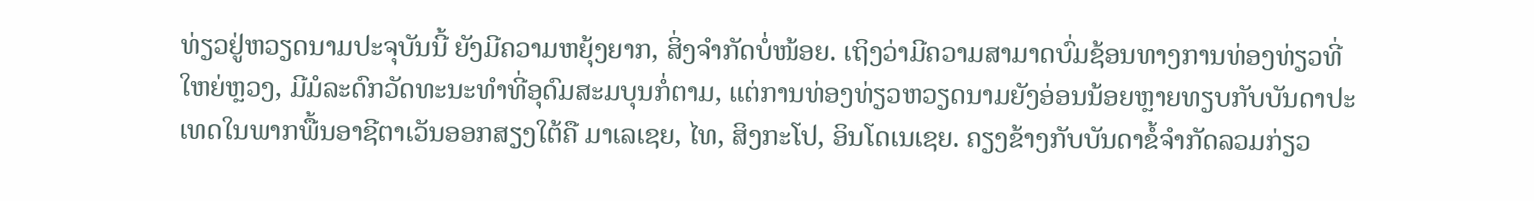ທ່ຽວຢູ່ຫວຽດນາມປະຈຸບັນນີ້ ຍັງມີຄວາມຫຍຸ້ງຍາກ, ສິ່ງຈຳກັດບໍ່ໜ້ອຍ. ເຖິງວ່າມີຄວາມສາມາດບົ່ມຊ້ອນທາງການທ່ອງທ່ຽວທີ່ໃຫຍ່ຫຼວງ, ມີມໍລະດົກວັດທະນະທຳທີ່ອຸດົມສະມບຸນກໍ່ຕາມ, ແຕ່ການທ່ອງທ່ຽວຫວຽດນາມຍັງອ່ອນນ້ອຍຫຼາຍທຽບກັບບັນດາປະເທດໃນພາກພື້ນອາຊີຕາເວັນອອກສຽງໃຕ້ຄື ມາເລເຊຍ, ໄທ, ສິງກະໂປ, ອິນໂດເນເຊຍ. ຄຽງຂ້າງກັບບັນດາຂໍ້ຈຳກັດລວມກ່ຽວ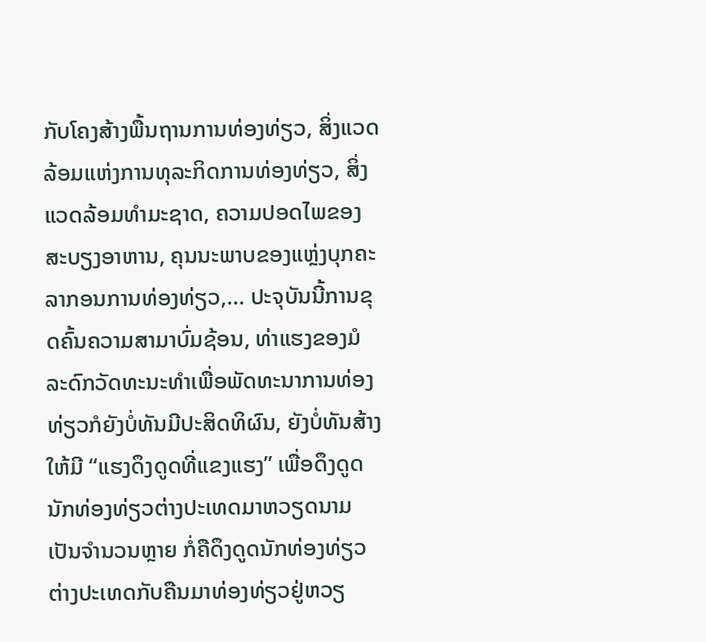ກັບໂຄງສ້າງພື້ນຖານການທ່ອງທ່ຽວ, ສິ່ງແວດລ້ອມແຫ່ງການທຸລະກິດການທ່ອງທ່ຽວ, ສິ່ງແວດລ້ອມທຳມະຊາດ, ຄວາມປອດໄພຂອງສະບຽງອາຫານ, ຄຸນນະພາບຂອງແຫຼ່ງບຸກຄະລາກອນການທ່ອງທ່ຽວ,... ປະຈຸບັນນີ້ການຂຸດຄົ້ນຄວາມສາມາບົ່ມຊ້ອນ, ທ່າແຮງຂອງມໍລະດົກວັດທະນະທຳເພື່ອພັດທະນາການທ່ອງທ່ຽວກໍຍັງບໍ່ທັນມີປະສິດທິຜົນ, ຍັງບໍ່ທັນສ້າງໃຫ້ມີ “ແຮງດຶງດູດທີ່ແຂງແຮງ” ເພື່ອດຶງດູດນັກທ່ອງທ່ຽວຕ່າງປະເທດມາຫວຽດນາມເປັນຈຳນວນຫຼາຍ ກໍ່ຄືດຶງດູດນັກທ່ອງທ່ຽວຕ່າງປະເທດກັບຄືນມາທ່ອງທ່ຽວຢູ່ຫວຽ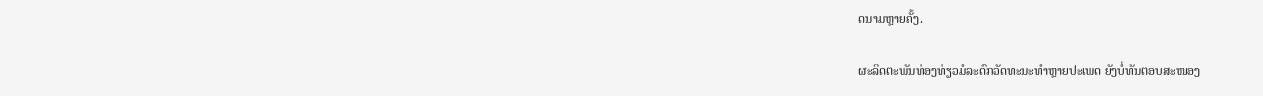ດນາມຫຼາຍຄັ້ງ.

ຜະລິດຕະພັນທ່ອງທ່ຽວມໍລະດົກວັດທະນະທຳຫຼາຍປະເພດ ຍັງບໍ່ທັນຕອບສະໜອງ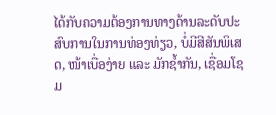ໄດ້ກັບຄວາມຕ້ອງການທາງດ້ານລະດັບປະສົບການໃນການທ່ອງທ່ຽວ, ບໍ່ມີສີສັນພິເສດ, ໜ້າເບື່ອງ່າຍ ແລະ ມັກຊ້ຳກັນ, ເຊື່ອມໂຊມ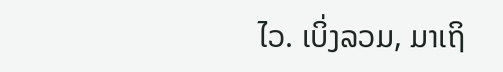ໄວ. ເບິ່ງລວມ, ມາເຖິ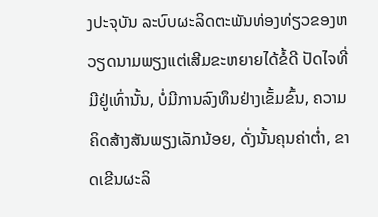ງປະຈຸບັນ ລະບົບຜະລິດຕະພັນທ່ອງທ່ຽວຂອງຫວຽດນາມພຽງແຕ່ເສີມຂະຫຍາຍໄດ້ຂໍ້ດີ ປັດໄຈທີ່ມີຢູ່ເທົ່ານັ້ນ, ບໍ່ມີການລົງທຶນຢ່າງເຂັ້ມຂົ້ນ, ຄວາມຄິດສ້າງສັນພຽງເລັກນ້ອຍ, ດັ່ງນັ້ນຄຸນຄ່າຕ່ຳ, ຂາດເຂີນຜະລິ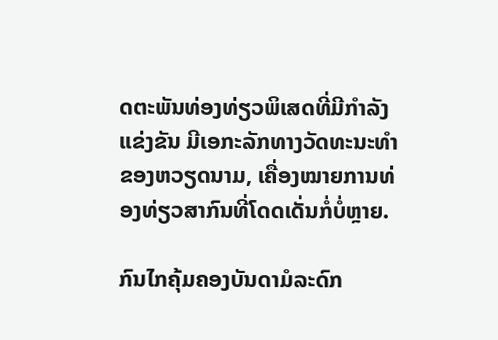ດຕະພັນທ່ອງທ່ຽວພິເສດທີ່ມີກຳລັງແຂ່ງຂັນ ມີເອກະລັກທາງວັດທະນະທຳຂອງຫວຽດນາມ, ເຄື່ອງໝາຍການທ່ອງທ່ຽວສາກົນທີ່ໂດດເດັ່ນກໍ່ບໍ່ຫຼາຍ.

ກົນໄກຄຸ້ມຄອງບັນດາມໍລະດົກ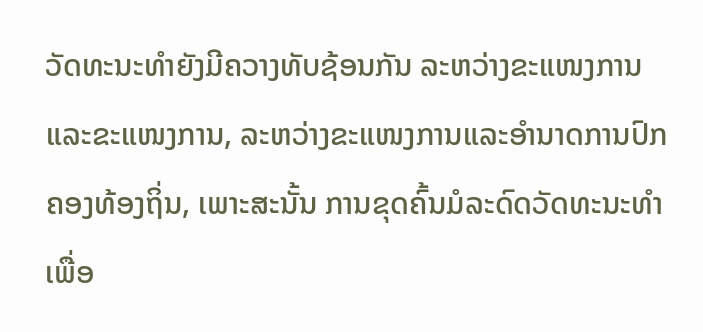ວັດທະນະທຳຍັງມີຄວາງທັບຊ້ອນກັນ ລະຫວ່າງຂະແໜງການແລະຂະແໜງການ, ລະຫວ່າງຂະແໜງການແລະອຳນາດການປົກຄອງທ້ອງຖິ່ນ, ເພາະສະນັ້ນ ການຂຸດຄົ້ນມໍລະດົດວັດທະນະທຳ ເພື່ອ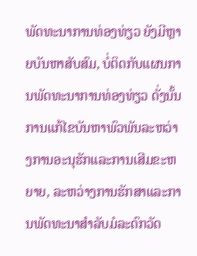ພັດທະນາການທ່ອງທ່ຽວ ຍັງມີຫຼາຍບັນຫາສັບສົມ, ບໍ່ຕິດກັບແຜນການພັດທະນາການທ່ອງທ່ຽວ ດັ່ງນັ້ນ ການແກ້ໄຂບັນຫາພົວພັນລະຫວ່າງການອະນຸຮັກແລະການເສີມຂະຫຍາຍ, ລະຫວ່າງການຮັກສາແລະການພັດທະນາສຳລັບມໍລະດົກວັດ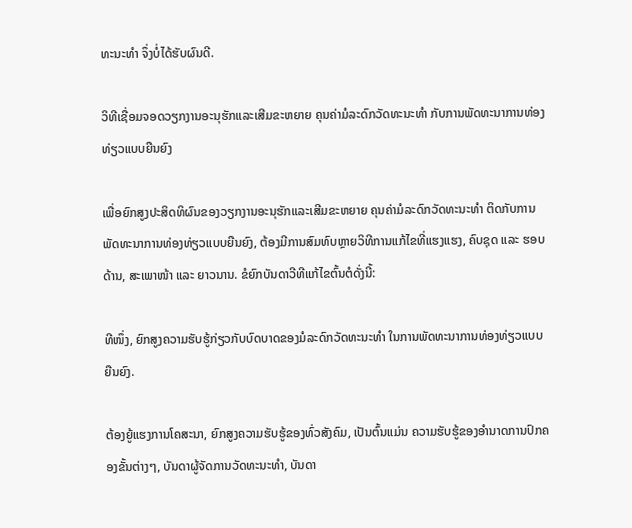ທະນະທຳ ຈຶ່ງບໍ່ໄດ້ຮັບຜົນດີ.

ວິທີເຊື່ອມຈອດວຽກງານອະນຸຮັກແລະເສີມຂະຫຍາຍ ຄຸນຄ່າມໍລະດົກວັດທະນະທຳ ກັບການພັດທະນາການທ່ອງທ່ຽວແບບຍືນຍົງ

ເພື່ອຍົກສູງປະສິດທິຜົນຂອງວຽກງານອະນຸຮັກແລະເສີມຂະຫຍາຍ ຄຸນຄ່າມໍລະດົກວັດທະນະທຳ ຕິດກັບການພັດທະນາການທ່ອງທ່ຽວແບບຍືນຍົງ, ຕ້ອງມີການສົມທົບຫຼາຍວິທີການແກ້ໄຂທີ່ແຮງແຮງ, ຄົບຊຸດ ແລະ ຮອບດ້ານ, ສະເພາໜ້າ ແລະ ຍາວນານ. ຂໍຍົກບັນດາວີທີແກ້ໄຂຕົ້ນຕໍດັ່ງນີ້:

ທີໜຶ່ງ, ຍົກສູງຄວາມຮັບຮູ້ກ່ຽວກັບບົດບາດຂອງມໍລະດົກວັດທະນະທຳ ໃນການພັດທະນາການທ່ອງທ່ຽວແບບຍືນຍົງ.

ຕ້ອງຍູ້ແຮງການໂຄສະນາ, ຍົກສູງຄວາມຮັບຮູ້ຂອງທົ່ວສັງຄົມ, ເປັນຕົ້ນແມ່ນ ຄວາມຮັບຮູ້ຂອງອຳນາດການປົກຄອງຂັ້ນຕ່າງໆ, ບັນດາຜູ້ຈັດການວັດທະນະທຳ, ບັນດາ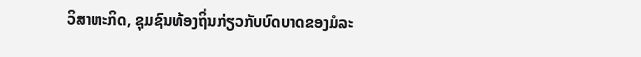ວິສາຫະກິດ, ຊຸມຊົນທ້ອງຖິ່ນກ່ຽວກັບບົດບາດຂອງມໍລະ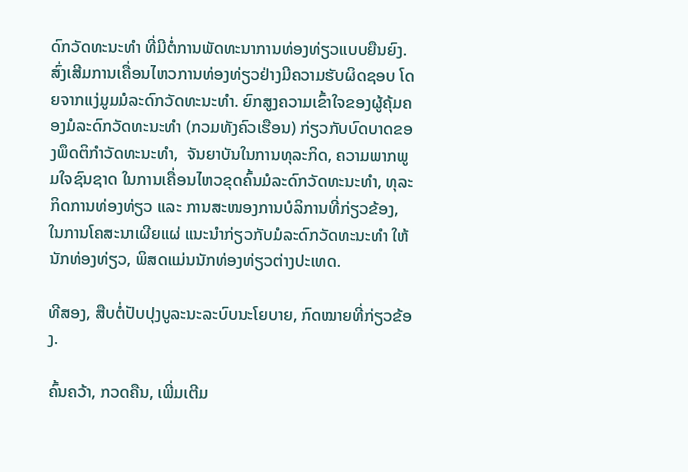ດົກວັດທະນະທຳ ທີ່ມີຕໍ່ການພັດທະນາການທ່ອງທ່ຽວແບບຍືນຍົງ. ສົ່ງເສີມການເຄື່ອນໄຫວການທ່ອງທ່ຽວຢ່າງມີຄວາມຮັບຜິດຊອບ ໂດຍຈາກແງ່ມູມມໍລະດົກວັດທະນະທຳ. ຍົກສູງຄວາມເຂົ້າໃຈຂອງຜູ້ຄຸ້ມຄອງມໍລະດົກວັດທະນະທຳ (ກວມທັງຄົວເຮືອນ) ກ່ຽວກັບບົດບາດຂອງພຶດຕິກຳວັດທະນະທຳ,  ຈັນຍາບັນໃນການທຸລະກິດ, ຄວາມພາກພູມໃຈຊົນຊາດ ໃນການເຄື່ອນໄຫວຂຸດຄົ້ນມໍລະດົກວັດທະນະທຳ, ທຸລະກິດການທ່ອງທ່ຽວ ແລະ ການສະໜອງການບໍລິການທີ່ກ່ຽວຂ້ອງ, ໃນການໂຄສະນາເຜີຍແຜ່ ແນະນຳກ່ຽວກັບມໍລະດົກວັດທະນະທຳ ໃຫ້ນັກທ່ອງທ່ຽວ, ພິສດແມ່ນນັກທ່ອງທ່ຽວຕ່າງປະເທດ.

ທີສອງ, ສືບຕໍ່ປັບປຸງບູລະນະລະບົບນະໂຍບາຍ, ກົດໝາຍທີ່ກ່ຽວຂ້ອງ.

ຄົ້ນຄວ້າ, ກວດຄືນ, ເພີ່ມເຕີມ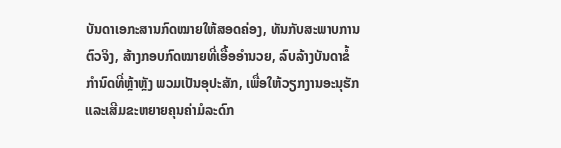ບັນດາເອກະສານກົດໝາຍໃຫ້ສອດຄ່ອງ, ທັນກັບສະພາບການຕົວຈິງ, ສ້າງກອບກົດໝາຍທີ່ເອື້ອອຳນວຍ, ລົບລ້າງບັນດາຂໍ້ກຳນົດທີ່ຫຼ້າຫຼັງ ພວມເປັນອຸປະສັກ, ເພື່ອໃຫ້ວຽກງານອະນຸຮັກແລະເສີມຂະຫຍາຍຄຸນຄ່າມໍລະດົກ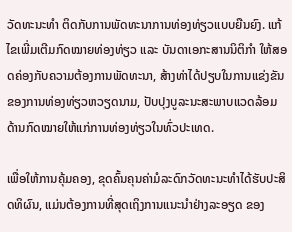ວັດທະນະທຳ ຕິດກັບການພັດທະນາການທ່ອງທ່ຽວແບບຍືນຍົງ. ແກ້ໄຂເພີ່ມເຕີມກົດໝາຍທ່ອງທ່ຽວ ແລະ ບັນດາເອກະສານນິຕິກຳ ໃຫ້ສອດຄ່ອງກັບຄວາມຕ້ອງການພັດທະນາ, ສ້າງທ່າໄດ້ປຽບໃນການແຂ່ງຂັນຂອງການທ່ອງທ່ຽວຫວຽດນາມ, ປັບປຸງບູລະນະສະພາບແວດລ້ອມດ້ານກົດໝາຍໃຫ້ແກ່ການທ່ອງທ່ຽວໃນທົ່ວປະເທດ.

ເພື່ອໃຫ້ການຄຸ້ມຄອງ, ຂຸດຄົ້ນຄຸນຄ່າມໍລະດົກວັດທະນະທຳໄດ້ຮັບປະສິດທິຜົນ, ແມ່ນຕ້ອງການທີ່ສຸດເຖິງການແນະນຳຢ່າງລະອຽດ ຂອງ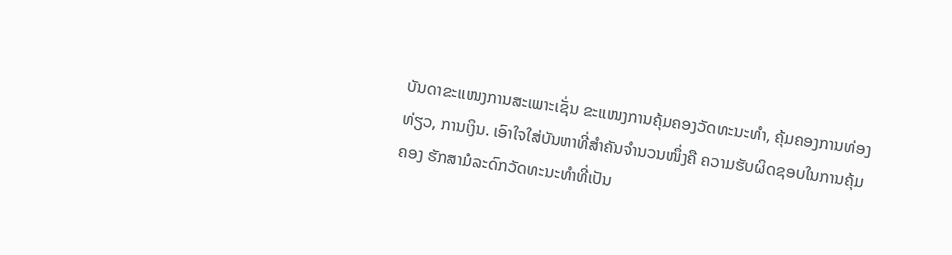ບັນດາຂະແໜງການສະເພາະເຊັ່ນ ຂະແໜງການຄຸ້ມຄອງວັດທະນະທຳ, ຄຸ້ມຄອງການທ່ອງທ່ຽວ, ການເງິນ. ເອົາໃຈໃສ່ບັນຫາທີ່ສຳຄັນຈຳນວນໜຶ່ງຄື ຄວາມຮັບຜິດຊອບໃນການຄຸ້ມຄອງ ຮັກສາມໍລະດົກວັດທະນະທຳທີ່ເປັນ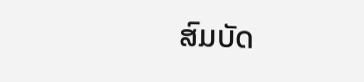ສົມບັດ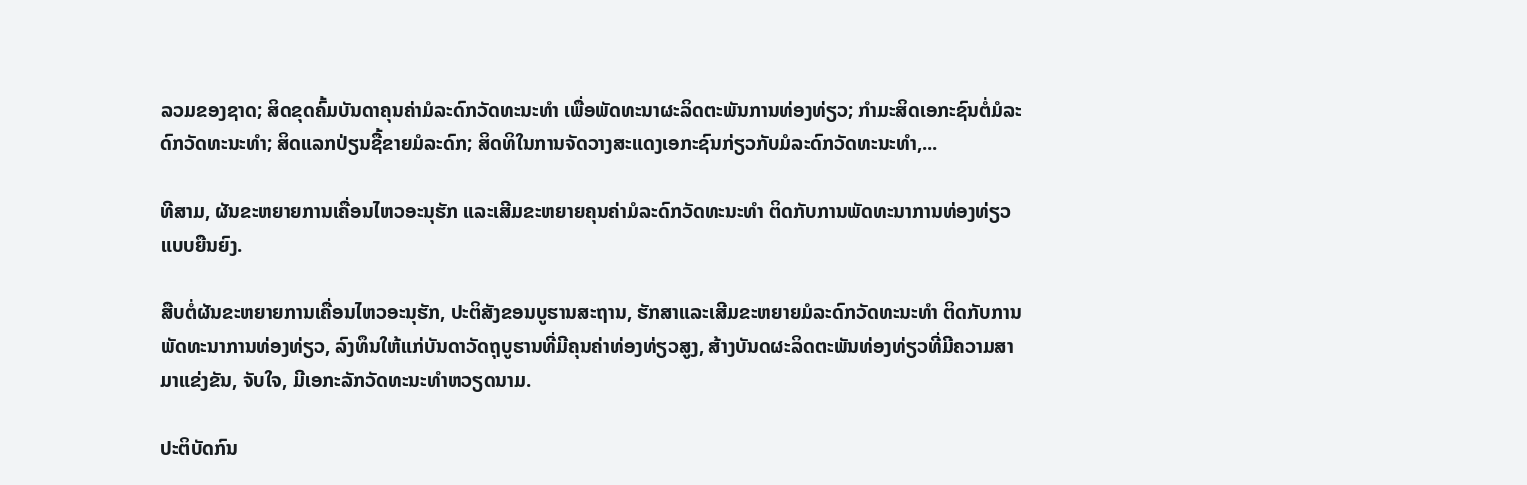ລວມຂອງຊາດ; ສິດຂຸດຄົ້ມບັນດາຄຸນຄ່າມໍລະດົກວັດທະນະທຳ ເພື່ອພັດທະນາຜະລິດຕະພັນການທ່ອງທ່ຽວ; ກຳມະສິດເອກະຊົນຕໍ່ມໍລະດົກວັດທະນະທຳ; ສິດແລກປ່ຽນຊື້ຂາຍມໍລະດົກ; ສິດທິໃນການຈັດວາງສະແດງເອກະຊົນກ່ຽວກັບມໍລະດົກວັດທະນະທຳ,...

ທີສາມ, ຜັນຂະຫຍາຍການເຄື່ອນໄຫວອະນຸຮັກ ແລະເສີມຂະຫຍາຍຄຸນຄ່າມໍລະດົກວັດທະນະທຳ ຕິດກັບການພັດທະນາການທ່ອງທ່ຽວແບບຍືນຍົງ.

ສືບຕໍ່ຜັນຂະຫຍາຍການເຄື່ອນໄຫວອະນຸຮັກ, ປະຕິສັງຂອນບູຮານສະຖານ, ຮັກສາແລະເສີມຂະຫຍາຍມໍລະດົກວັດທະນະທຳ ຕິດກັບການພັດທະນາການທ່ອງທ່ຽວ, ລົງທຶນໃຫ້ແກ່ບັນດາວັດຖຸບູຮານທີ່ມີຄຸນຄ່າທ່ອງທ່ຽວສູງ, ສ້າງບັນດຜະລິດຕະພັນທ່ອງທ່ຽວທີ່ມີຄວາມສາມາແຂ່ງຂັນ, ຈັບໃຈ, ມີເອກະລັກວັດທະນະທຳຫວຽດນາມ.

ປະຕິບັດກົນ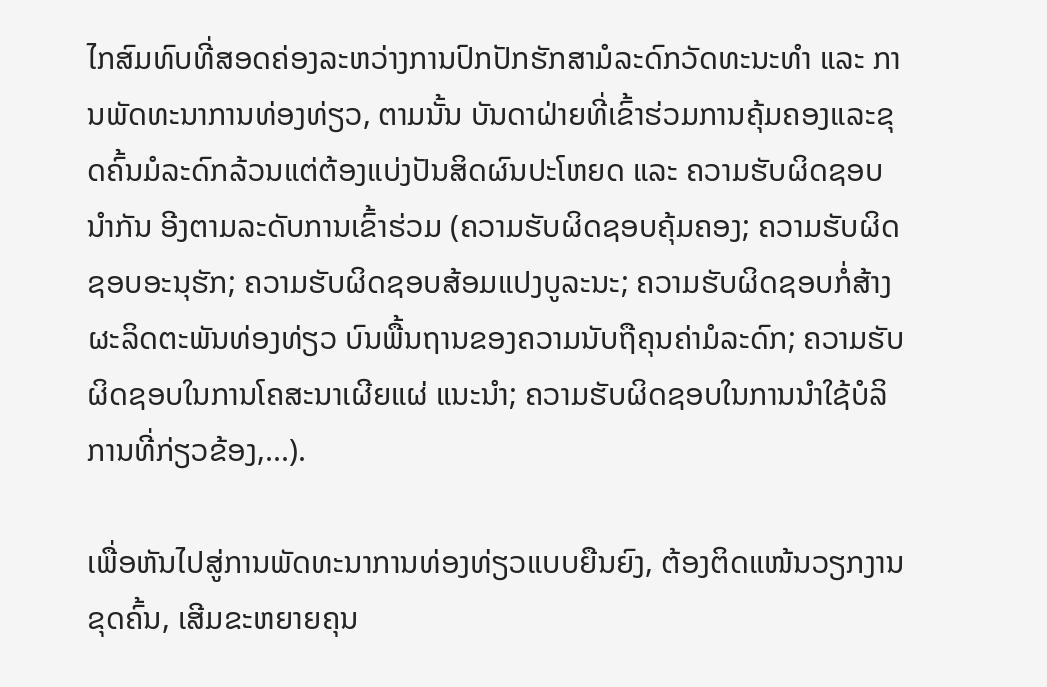ໄກສົມທົບທີ່ສອດຄ່ອງລະຫວ່າງການປົກປັກຮັກສາມໍລະດົກວັດທະນະທຳ ແລະ ການພັດທະນາການທ່ອງທ່ຽວ, ຕາມນັ້ນ ບັນດາຝ່າຍທີ່ເຂົ້າຮ່ວມການຄຸ້ມຄອງແລະຂຸດຄົ້ນມໍລະດົກລ້ວນແຕ່ຕ້ອງແບ່ງປັນສິດຜົນປະໂຫຍດ ແລະ ຄວາມຮັບຜິດຊອບນຳກັນ ອີງຕາມລະດັບການເຂົ້າຮ່ວມ (ຄວາມຮັບຜິດຊອບຄຸ້ມຄອງ; ຄວາມຮັບຜິດຊອບອະນຸຮັກ; ຄວາມຮັບຜິດຊອບສ້ອມແປງບູລະນະ; ຄວາມຮັບຜິດຊອບກໍ່ສ້າງຜະລິດຕະພັນທ່ອງທ່ຽວ ບົນພື້ນຖານຂອງຄວາມນັບຖືຄຸນຄ່າມໍລະດົກ; ຄວາມຮັບຜິດຊອບໃນການໂຄສະນາເຜີຍແຜ່ ແນະນຳ; ຄວາມຮັບຜິດຊອບໃນການນຳໃຊ້ບໍລິການທີ່ກ່ຽວຂ້ອງ,...).

ເພື່ອຫັນໄປສູ່ການພັດທະນາການທ່ອງທ່ຽວແບບຍືນຍົງ, ຕ້ອງຕິດແໜ້ນວຽກງານຂຸດຄົ້ນ, ເສີມຂະຫຍາຍຄຸນ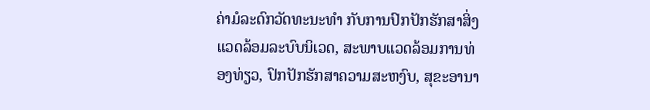ຄ່າມໍລະດົກວັດທະນະທຳ ກັບການປົກປັກຮັກສາສິ່ງແວດລ້ອມລະບົບນິເວດ, ສະພາບແວດລ້ອມການທ່ອງທ່ຽວ, ປົກປັກຮັກສາຄວາມສະຫງົບ, ສຸຂະອານາ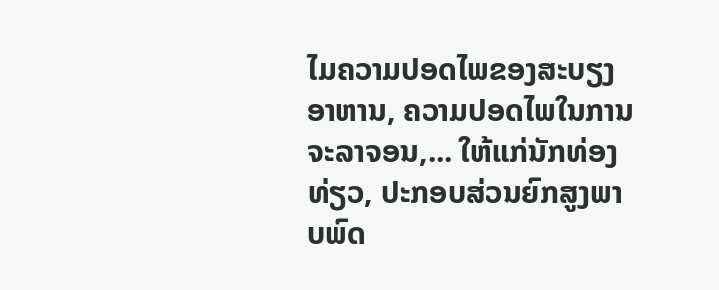ໄມຄວາມປອດໄພຂອງສະບຽງອາຫານ, ຄວາມປອດໄພໃນການຈະລາຈອນ,... ໃຫ້ແກ່ນັກທ່ອງທ່ຽວ, ປະກອບສ່ວນຍົກສູງພາບພົດ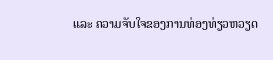ແລະ ຄວາມຈັບໃຈຂອງການທ່ອງທ່ຽວຫວຽດ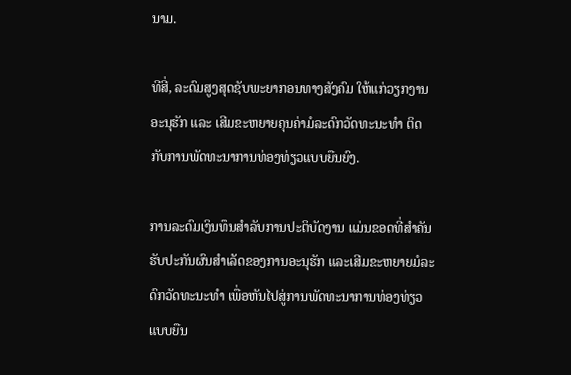ນາມ.

ທີສີ່, ລະດົມສູງສຸດຊັບພະຍາກອນທາງສັງຄົມ ໃຫ້ແກ່ວຽກງານອະນຸຮັກ ແລະ ເສີມຂະຫຍາຍຄຸນຄ່າມໍລະດົກວັດທະນະທຳ ຕິດກັບການພັດທະນາການທ່ອງທ່ຽວແບບຍືນຍົງ.

ການລະດົມເງິນທຶນສຳລັບການປະຕິບັດງານ ແມ່ນຂອດທີ່ສຳຄັນ ຮັບປະກັນຜົນສຳເລັດຂອງການອະນຸຮັກ ແລະເສີມຂະຫຍາຍມໍລະດົກວັດທະນະທຳ ເພື່ອຫັນໄປສູ່ການພັດທະນາການທ່ອງທ່ຽວແບບຍືນ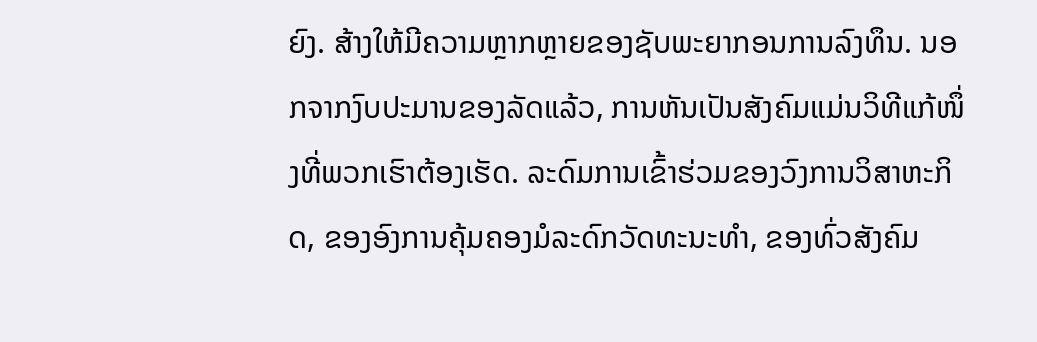ຍົງ. ສ້າງໃຫ້ມີຄວາມຫຼາກຫຼາຍຂອງຊັບພະຍາກອນການລົງທຶນ. ນອກຈາກງົບປະມານຂອງລັດແລ້ວ, ການຫັນເປັນສັງຄົມແມ່ນວິທີແກ້ໜຶ່ງທີ່ພວກເຮົາຕ້ອງເຮັດ. ລະດົມການເຂົ້າຮ່ວມຂອງວົງການວິສາຫະກິດ, ຂອງອົງການຄຸ້ມຄອງມໍລະດົກວັດທະນະທຳ, ຂອງທົ່ວສັງຄົມ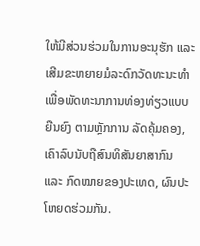ໃຫ້ມີສ່ວນຮ່ວມໃນການອະນຸຮັກ ແລະເສີມຂະຫຍາຍມໍລະດົກວັດທະນະທຳ ເພື່ອພັດທະນາການທ່ອງທ່ຽວແບບຍືນຍົງ ຕາມຫຼັກການ ລັດຄຸ້ມຄອງ, ເຄົາລົບນັບຖືສົນທິສັນຍາສາກົນ ແລະ ກົດໝາຍຂອງປະເທດ, ຜົນປະໂຫຍດຮ່ວມກັນ.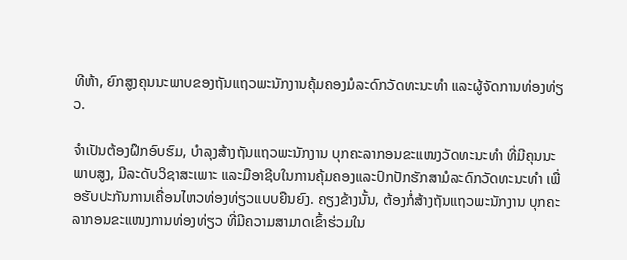ທີຫ້າ, ຍົກສູງຄຸນນະພາບຂອງຖັນແຖວພະນັກງານຄຸ້ມຄອງມໍລະດົກວັດທະນະທຳ ແລະຜູ້ຈັດການທ່ອງທ່ຽວ.

ຈຳເປັນຕ້ອງຝຶກອົບຮົມ, ບຳລຸງສ້າງຖັນແຖວພະນັກງານ ບຸກຄະລາກອນຂະແໜງວັດທະນະທຳ ທີ່ມີຄຸນນະພາບສູງ, ມີລະດັບວິຊາສະເພາະ ແລະມືອາຊີບໃນການຄຸ້ມຄອງແລະປົກປັກຮັກສາມໍລະດົກວັດທະນະທຳ ເພື່ອຮັບປະກັນການເຄື່ອນໄຫວທ່ອງທ່ຽວແບບຍືນຍົງ. ຄຽງຂ້າງນັ້ນ, ຕ້ອງກໍ່ສ້າງຖັນແຖວພະນັກງານ ບຸກຄະລາກອນຂະແໜງການທ່ອງທ່ຽວ ທີ່ມີຄວາມສາມາດເຂົ້າຮ່ວມໃນ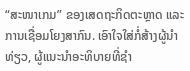“ສະໜາເກມ” ຂອງເສດຖະກິດຕະຫຼາດ ແລະ ການເຊື່ອມໂຍງສາກົນ. ເອົາໃຈໃສ່ກໍ່ສ້າງຜູ້ນຳທ່ຽວ, ຜູ້ແນະນຳອະທິບາຍທີ່ຊຳ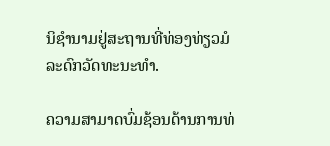ນິຊຳນາມຢູ່ສະຖານທີ່ທ່ອງທ່ຽວມໍລະດົກວັດທະນະທຳ.

ຄວາມສາມາດບົ່ມຊ້ອນດ້ານການທ່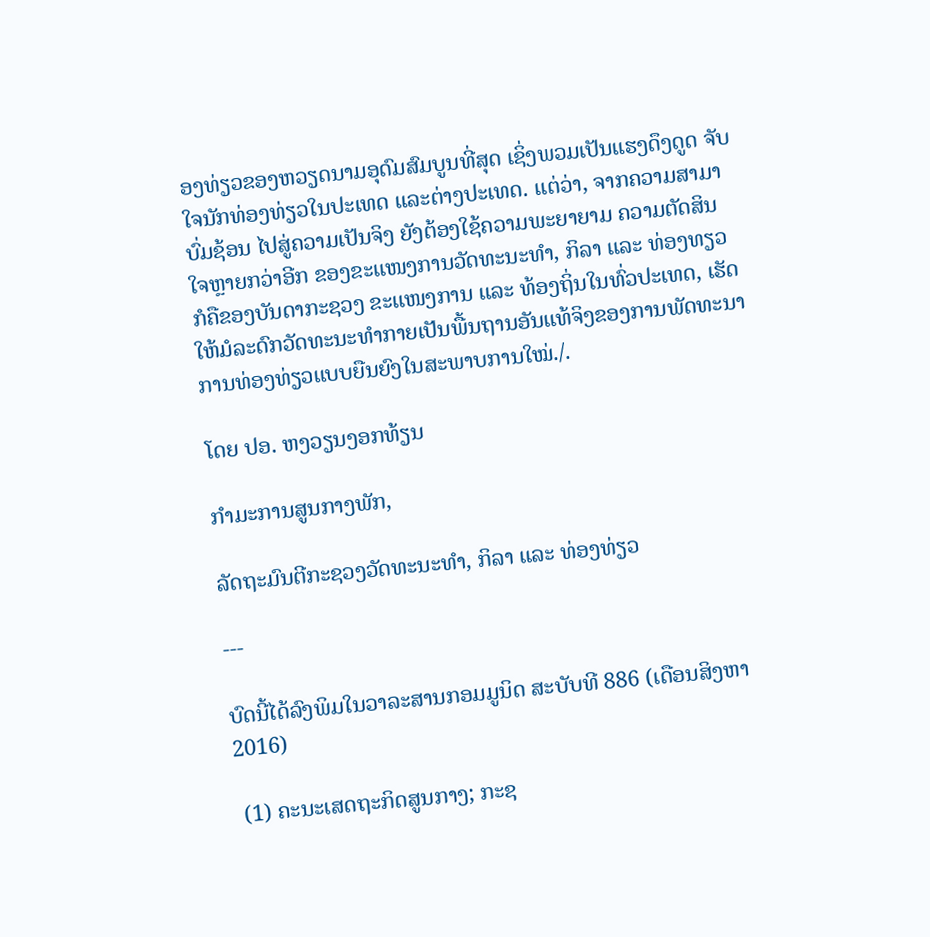ອງທ່ຽວຂອງຫວຽດນາມອຸດົມສົມບູນທີ່ສຸດ ເຊິ່ງພວມເປັນແຮງດຶງດູດ ຈັບໃຈນັກທ່ອງທ່ຽວໃນປະເທດ ແລະຕ່າງປະເທດ. ແຕ່ວ່າ, ຈາກຄວາມສາມາບົ່ມຊ້ອນ ໄປສູ່ຄວາມເປັນຈິງ ຍັງຕ້ອງໃຊ້ຄວາມພະຍາຍາມ ຄວາມຕັດສິນໃຈຫຼາຍກວ່າອີກ ຂອງຂະແໜງການວັດທະນະທຳ, ກິລາ ແລະ ທ່ອງທຽວ ກໍຄືຂອງບັນດາກະຊວງ ຂະແໜງການ ແລະ ທ້ອງຖິ່ນໃນທົ່ວປະເທດ, ເຮັດໃຫ້ມໍລະດົກວັດທະນະທຳກາຍເປັນພື້ນຖານອັນແທ້ຈິງຂອງການພັດທະນາການທ່ອງທ່ຽວແບບຍືນຍົງໃນສະພາບການໃໝ່./.

ໂດຍ ປອ. ຫງວຽນງອກທ້ຽນ

ກຳມະການສູນກາງພັກ,

ລັດຖະມົນຕີກະຊວງວັດທະນະທຳ, ກິລາ ແລະ ທ່ອງທ່ຽວ

---

ບົດນີ້ໄດ້ລົງພິມໃນວາລະສານກອມມູນິດ ສະບັບທີ 886 (ເດືອນສິງຫາ 2016)

 (1) ຄະນະເສດຖະກິດສູນກາງ; ກະຊ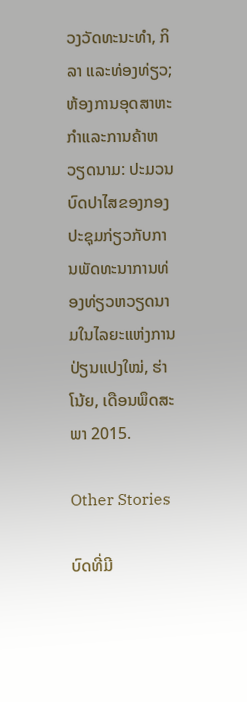ວງວັດທະນະທຳ, ກິລາ ແລະທ່ອງທ່ຽວ; ຫ້ອງການອຸດສາຫະກຳແລະການຄ້າຫວຽດນາມ: ປະມວນບົດປາໄສຂອງກອງປະຊຸມກ່ຽວກັບການພັດທະນາການທ່ອງທ່ຽວຫວຽດນາມໃນໄລຍະແຫ່ງການປ່ຽນແປງໃໝ່, ຮ່າໂນ້ຍ, ເດືອນພຶດສະພາ 2015.

Other Stories

ບົດທີ່ມີ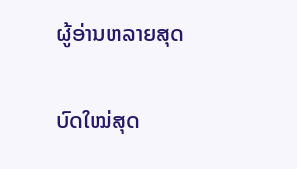ຜູ້ອ່ານຫລາຍສຸດ

ບົດໃໝ່ສຸດ